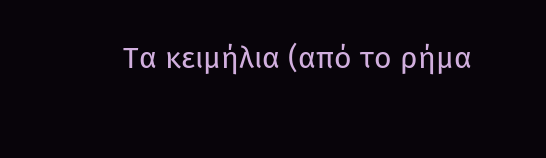Τα κειμήλια (από το ρήμα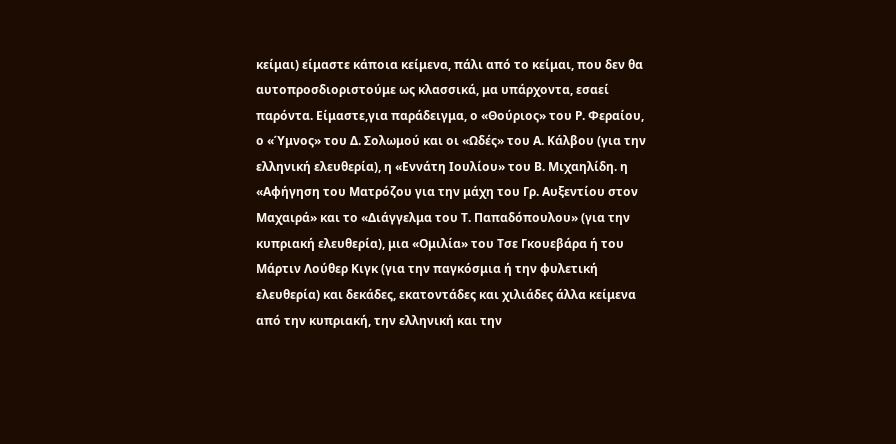κείμαι) είμαστε κάποια κείμενα, πάλι από το κείμαι, που δεν θα αυτοπροσδιοριστούμε ως κλασσικά, μα υπάρχοντα, εσαεί παρόντα. Είμαστε,για παράδειγμα, ο «Θούριος» του Ρ. Φεραίου, ο «Ύμνος» του Δ. Σολωμού και οι «Ωδές» του Α. Κάλβου (για την ελληνική ελευθερία), η «Εννάτη Ιουλίου» του Β. Μιχαηλίδη. η «Αφήγηση του Ματρόζου για την μάχη του Γρ. Αυξεντίου στον Μαχαιρά» και το «Διάγγελμα του Τ. Παπαδόπουλου» (για την κυπριακή ελευθερία), μια «Ομιλία» του Τσε Γκουεβάρα ή του Μάρτιν Λούθερ Κιγκ (για την παγκόσμια ή την φυλετική ελευθερία) και δεκάδες, εκατοντάδες και χιλιάδες άλλα κείμενα από την κυπριακή, την ελληνική και την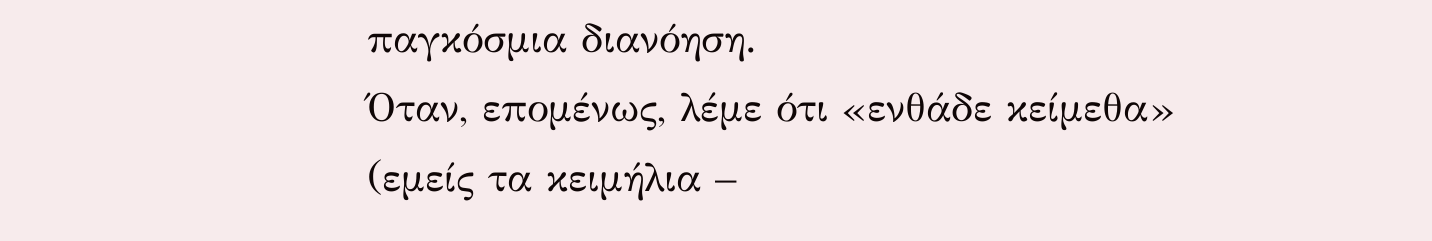παγκόσμια διανόηση.
Όταν, επομένως, λέμε ότι «ενθάδε κείμεθα» (εμείς τα κειμήλια –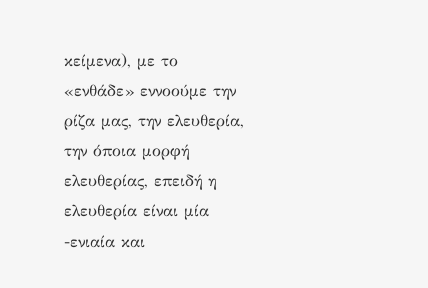κείμενα), με το «ενθάδε» εννοούμε την ρίζα μας, την ελευθερία, την όποια μορφή ελευθερίας, επειδή η ελευθερία είναι μία -ενιαία και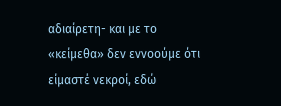αδιαίρετη- και με το «κείμεθα» δεν εννοούμε ότι είμαστέ νεκροί, εδώ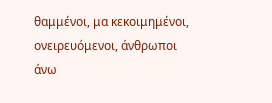θαμμένοι, μα κεκοιμημένοι, ονειρευόμενοι, άνθρωποι άνω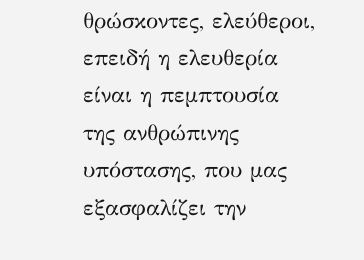θρώσκοντες, ελεύθεροι, επειδή η ελευθερία είναι η πεμπτουσία της ανθρώπινης υπόστασης, που μας εξασφαλίζει την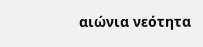αιώνια νεότητα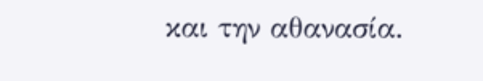και την αθανασία.